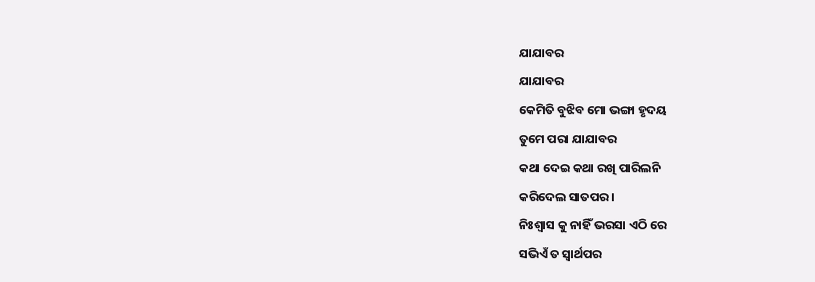ଯାଯାବର
ଯାଯାବର
କେମିତି ବୁଝିବ ମୋ ଭଙ୍ଗା ହୃଦୟ
ତୁମେ ପରା ଯାଯାବର
କଥା ଦେଇ କଥା ରଖି ପାରିଲନି
କରିଦେଲ ସାତପର ।
ନିଃଶ୍ବାସ କୁ ନାହିଁ ଭରସା ଏଠି ରେ
ସଭିଏଁ ତ ସ୍ୱାର୍ଥପର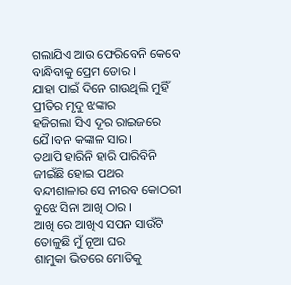ଗଲାଯିଏ ଆଉ ଫେରିବେନି କେବେ
ବାନ୍ଧିବାକୁ ପ୍ରେମ ଡୋର ।
ଯାହା ପାଇଁ ଦିନେ ଗାଉଥିଲି ମୁହିଁ
ପ୍ରୀତିର ମୃଦୁ ଝଙ୍କାର
ହଜିଗଲା ସିଏ ଦୂର ରାଇଜରେ
ଯୈ।ବନ କଙ୍କାଳ ସାର।
ତଥାପି ହାରିନି ହାରି ପାରିବିନି
ଜୀଇଁଛି ହୋଇ ପଥର
ବନ୍ଦୀଶାଳାର ସେ ନୀରବ କୋଠରୀ
ବୁଝେ ସିନା ଆଖି ଠାର ।
ଆଖି ରେ ଆଖିଏ ସପନ ସାଉଁଟି
ତୋଳୁଛି ମୁଁ ନୂଆ ଘର
ଶାମୁକା ଭିତରେ ମୋତିକୁ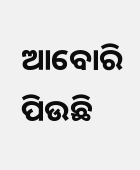ଆବୋରି
ପିଉଛି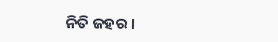ନିତି ଜହର ।